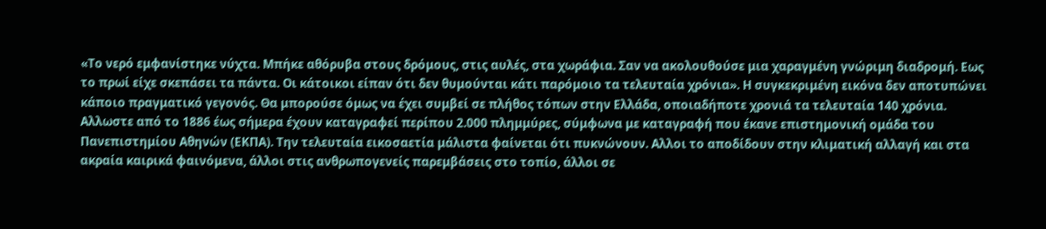«Το νερό εμφανίστηκε νύχτα. Μπήκε αθόρυβα στους δρόμους, στις αυλές, στα χωράφια. Σαν να ακολουθούσε μια χαραγμένη γνώριμη διαδρομή. Εως το πρωί είχε σκεπάσει τα πάντα. Οι κάτοικοι είπαν ότι δεν θυμούνται κάτι παρόμοιο τα τελευταία χρόνια». Η συγκεκριμένη εικόνα δεν αποτυπώνει κάποιο πραγματικό γεγονός. Θα μπορούσε όμως να έχει συμβεί σε πλήθος τόπων στην Ελλάδα, οποιαδήποτε χρονιά τα τελευταία 140 χρόνια.
Αλλωστε από το 1886 έως σήμερα έχουν καταγραφεί περίπου 2.000 πλημμύρες, σύμφωνα με καταγραφή που έκανε επιστημονική ομάδα του Πανεπιστημίου Αθηνών (ΕΚΠΑ). Την τελευταία εικοσαετία μάλιστα φαίνεται ότι πυκνώνουν. Αλλοι το αποδίδουν στην κλιματική αλλαγή και στα ακραία καιρικά φαινόμενα, άλλοι στις ανθρωπογενείς παρεμβάσεις στο τοπίο, άλλοι σε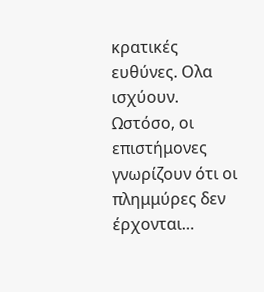κρατικές ευθύνες. Ολα ισχύουν.
Ωστόσο, οι επιστήμονες γνωρίζουν ότι οι πλημμύρες δεν έρχονται…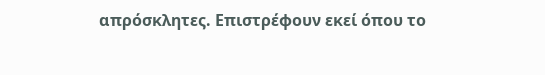απρόσκλητες. Επιστρέφουν εκεί όπου το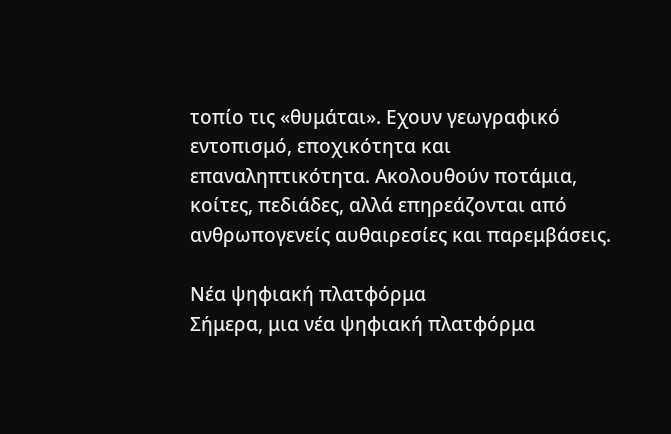τοπίο τις «θυμάται». Εχουν γεωγραφικό εντοπισμό, εποχικότητα και επαναληπτικότητα. Ακολουθούν ποτάμια, κοίτες, πεδιάδες, αλλά επηρεάζονται από ανθρωπογενείς αυθαιρεσίες και παρεμβάσεις.

Νέα ψηφιακή πλατφόρμα
Σήμερα, μια νέα ψηφιακή πλατφόρμα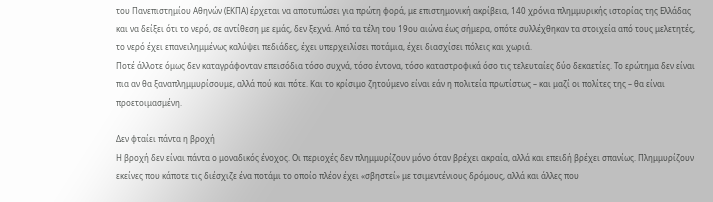του Πανεπιστημίου Αθηνών (ΕΚΠΑ) έρχεται να αποτυπώσει για πρώτη φορά, με επιστημονική ακρίβεια, 140 χρόνια πλημμυρικής ιστορίας της Ελλάδας και να δείξει ότι το νερό, σε αντίθεση με εμάς, δεν ξεχνά. Από τα τέλη του 19ου αιώνα έως σήμερα, οπότε συλλέχθηκαν τα στοιχεία από τους μελετητές, το νερό έχει επανειλημμένως καλύψει πεδιάδες, έχει υπερχειλίσει ποτάμια, έχει διασχίσει πόλεις και χωριά.
Ποτέ άλλοτε όμως δεν καταγράφονταν επεισόδια τόσο συχνά, τόσο έντονα, τόσο καταστροφικά όσο τις τελευταίες δύο δεκαετίες. Το ερώτημα δεν είναι πια αν θα ξαναπλημμυρίσουμε, αλλά πού και πότε. Και το κρίσιμο ζητούμενο είναι εάν η πολιτεία πρωτίστως – και μαζί οι πολίτες της – θα είναι προετοιμασμένη.

Δεν φταίει πάντα η βροχή
Η βροχή δεν είναι πάντα ο μοναδικός ένοχος. Οι περιοχές δεν πλημμυρίζουν μόνο όταν βρέχει ακραία, αλλά και επειδή βρέχει σπανίως. Πλημμυρίζουν εκείνες που κάποτε τις διέσχιζε ένα ποτάμι το οποίο πλέον έχει «σβηστεί» με τσιμεντένιους δρόμους, αλλά και άλλες που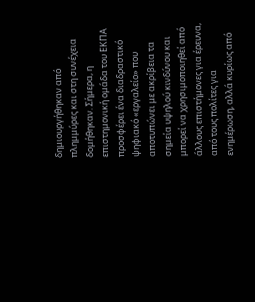δημιουργήθηκαν από πλημμύρες και στη συνέχεια δομήθηκαν. Σήμερα, η επιστημονική ομάδα του ΕΚΠΑ προσφέρει ένα διαδραστικό ψηφιακό «εργαλείο» που αποτυπώνει με ακρίβεια τα σημεία υψηλού κινδύνου και μπορεί να χρησιμοποιηθεί από άλλους επιστήμονες για έρευνα, από τους πολίτες για ενημέρωση, αλλά κυρίως από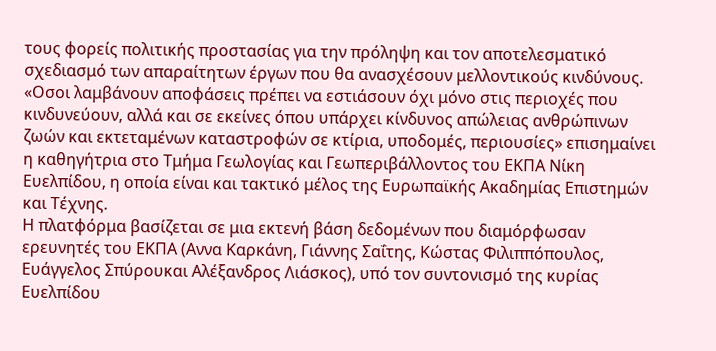τους φορείς πολιτικής προστασίας για την πρόληψη και τον αποτελεσματικό σχεδιασμό των απαραίτητων έργων που θα ανασχέσουν μελλοντικούς κινδύνους.
«Οσοι λαμβάνουν αποφάσεις πρέπει να εστιάσουν όχι μόνο στις περιοχές που κινδυνεύουν, αλλά και σε εκείνες όπου υπάρχει κίνδυνος απώλειας ανθρώπινων ζωών και εκτεταμένων καταστροφών σε κτίρια, υποδομές, περιουσίες» επισημαίνει η καθηγήτρια στο Τμήμα Γεωλογίας και Γεωπεριβάλλοντος του ΕΚΠΑ Νίκη Ευελπίδου, η οποία είναι και τακτικό μέλος της Ευρωπαϊκής Ακαδημίας Επιστημών και Τέχνης.
Η πλατφόρμα βασίζεται σε μια εκτενή βάση δεδομένων που διαμόρφωσαν ερευνητές του ΕΚΠΑ (Αννα Καρκάνη, Γιάννης Σαΐτης, Κώστας Φιλιππόπουλος, Ευάγγελος Σπύρουκαι Αλέξανδρος Λιάσκος), υπό τον συντονισμό της κυρίας Ευελπίδου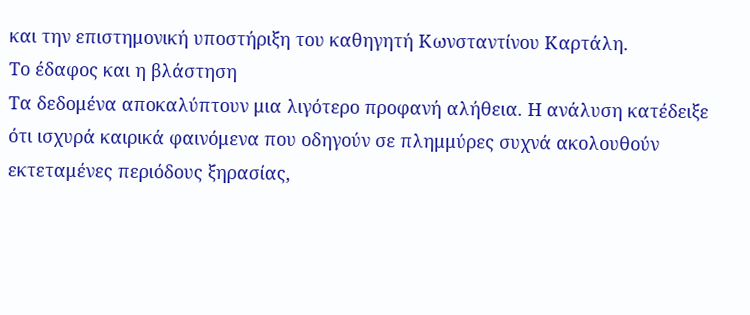και την επιστημονική υποστήριξη του καθηγητή Κωνσταντίνου Καρτάλη.
Το έδαφος και η βλάστηση
Τα δεδομένα αποκαλύπτουν μια λιγότερο προφανή αλήθεια. Η ανάλυση κατέδειξε ότι ισχυρά καιρικά φαινόμενα που οδηγούν σε πλημμύρες συχνά ακολουθούν εκτεταμένες περιόδους ξηρασίας,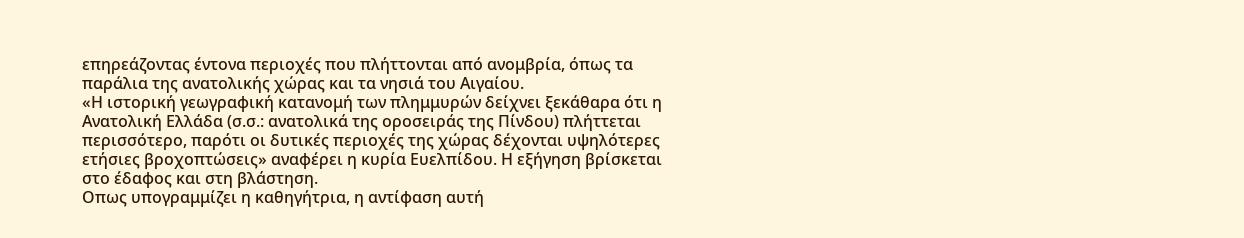επηρεάζοντας έντονα περιοχές που πλήττονται από ανομβρία, όπως τα παράλια της ανατολικής χώρας και τα νησιά του Αιγαίου.
«Η ιστορική γεωγραφική κατανομή των πλημμυρών δείχνει ξεκάθαρα ότι η Ανατολική Ελλάδα (σ.σ.: ανατολικά της οροσειράς της Πίνδου) πλήττεται περισσότερο, παρότι οι δυτικές περιοχές της χώρας δέχονται υψηλότερες ετήσιες βροχοπτώσεις» αναφέρει η κυρία Ευελπίδου. Η εξήγηση βρίσκεται στο έδαφος και στη βλάστηση.
Οπως υπογραμμίζει η καθηγήτρια, η αντίφαση αυτή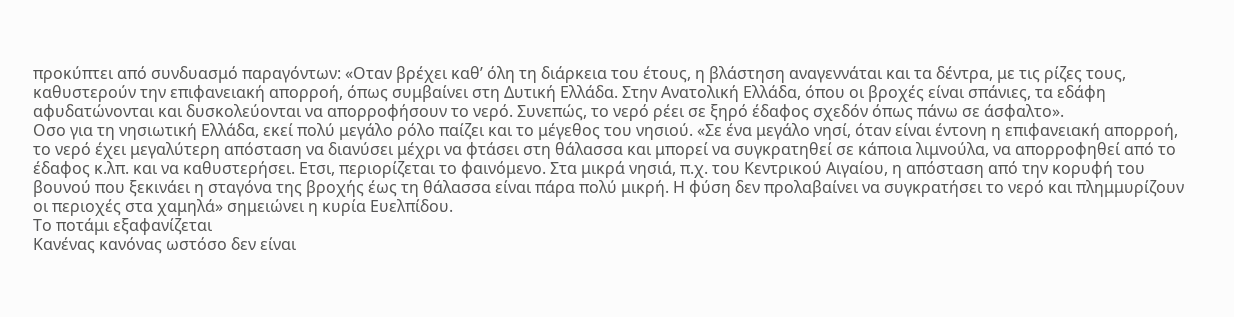προκύπτει από συνδυασμό παραγόντων: «Οταν βρέχει καθ’ όλη τη διάρκεια του έτους, η βλάστηση αναγεννάται και τα δέντρα, με τις ρίζες τους, καθυστερούν την επιφανειακή απορροή, όπως συμβαίνει στη Δυτική Ελλάδα. Στην Ανατολική Ελλάδα, όπου οι βροχές είναι σπάνιες, τα εδάφη αφυδατώνονται και δυσκολεύονται να απορροφήσουν το νερό. Συνεπώς, το νερό ρέει σε ξηρό έδαφος σχεδόν όπως πάνω σε άσφαλτο».
Οσο για τη νησιωτική Ελλάδα, εκεί πολύ μεγάλο ρόλο παίζει και το μέγεθος του νησιού. «Σε ένα μεγάλο νησί, όταν είναι έντονη η επιφανειακή απορροή, το νερό έχει μεγαλύτερη απόσταση να διανύσει μέχρι να φτάσει στη θάλασσα και μπορεί να συγκρατηθεί σε κάποια λιμνούλα, να απορροφηθεί από το έδαφος κ.λπ. και να καθυστερήσει. Ετσι, περιορίζεται το φαινόμενο. Στα μικρά νησιά, π.χ. του Κεντρικού Αιγαίου, η απόσταση από την κορυφή του βουνού που ξεκινάει η σταγόνα της βροχής έως τη θάλασσα είναι πάρα πολύ μικρή. Η φύση δεν προλαβαίνει να συγκρατήσει το νερό και πλημμυρίζουν οι περιοχές στα χαμηλά» σημειώνει η κυρία Ευελπίδου.
Το ποτάμι εξαφανίζεται
Κανένας κανόνας ωστόσο δεν είναι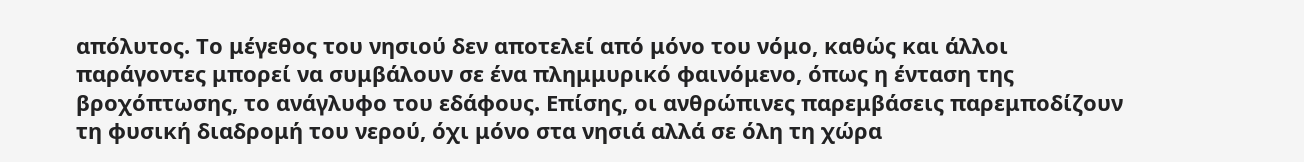απόλυτος. Το μέγεθος του νησιού δεν αποτελεί από μόνο του νόμο, καθώς και άλλοι παράγοντες μπορεί να συμβάλουν σε ένα πλημμυρικό φαινόμενο, όπως η ένταση της βροχόπτωσης, το ανάγλυφο του εδάφους. Επίσης, οι ανθρώπινες παρεμβάσεις παρεμποδίζουν τη φυσική διαδρομή του νερού, όχι μόνο στα νησιά αλλά σε όλη τη χώρα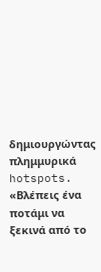δημιουργώντας πλημμυρικά hotspots.
«Βλέπεις ένα ποτάμι να ξεκινά από το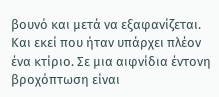βουνό και μετά να εξαφανίζεται. Και εκεί που ήταν υπάρχει πλέον ένα κτίριο. Σε μια αιφνίδια έντονη βροχόπτωση είναι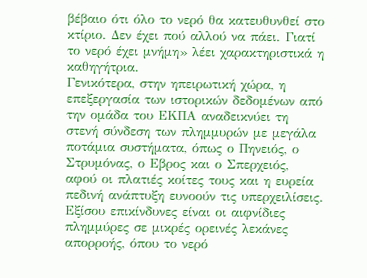βέβαιο ότι όλο το νερό θα κατευθυνθεί στο κτίριο. Δεν έχει πού αλλού να πάει. Γιατί το νερό έχει μνήμη» λέει χαρακτηριστικά η καθηγήτρια.
Γενικότερα, στην ηπειρωτική χώρα, η επεξεργασία των ιστορικών δεδομένων από την ομάδα του ΕΚΠΑ αναδεικνύει τη στενή σύνδεση των πλημμυρών με μεγάλα ποτάμια συστήματα, όπως ο Πηνειός, ο Στρυμόνας, ο Εβρος και ο Σπερχειός, αφού οι πλατιές κοίτες τους και η ευρεία πεδινή ανάπτυξη ευνοούν τις υπερχειλίσεις.
Εξίσου επικίνδυνες είναι οι αιφνίδιες πλημμύρες σε μικρές ορεινές λεκάνες απορροής, όπου το νερό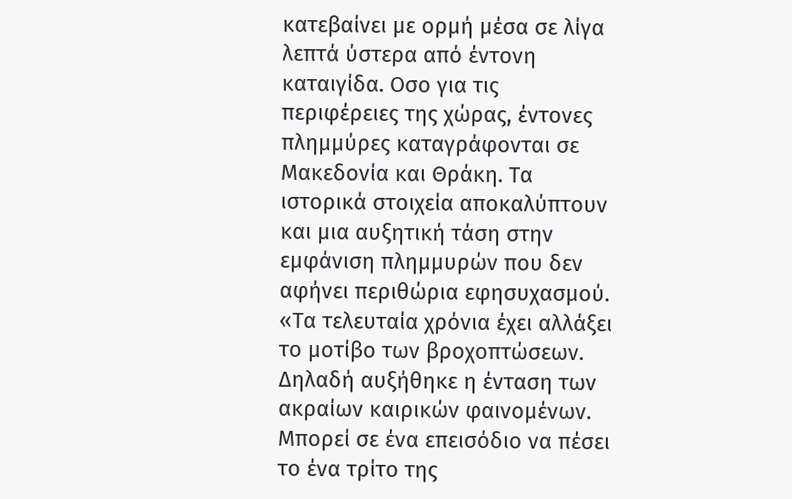κατεβαίνει με ορμή μέσα σε λίγα λεπτά ύστερα από έντονη καταιγίδα. Οσο για τις περιφέρειες της χώρας, έντονες πλημμύρες καταγράφονται σε Μακεδονία και Θράκη. Τα ιστορικά στοιχεία αποκαλύπτουν και μια αυξητική τάση στην εμφάνιση πλημμυρών που δεν αφήνει περιθώρια εφησυχασμού. «Τα τελευταία χρόνια έχει αλλάξει το μοτίβο των βροχοπτώσεων. Δηλαδή αυξήθηκε η ένταση των ακραίων καιρικών φαινομένων. Μπορεί σε ένα επεισόδιο να πέσει το ένα τρίτο της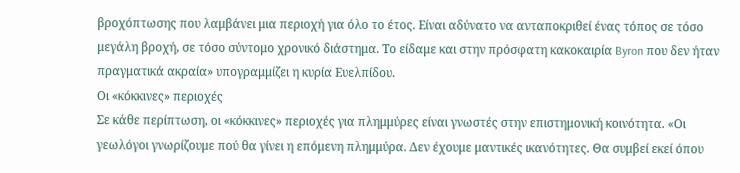βροχόπτωσης που λαμβάνει μια περιοχή για όλο το έτος. Είναι αδύνατο να ανταποκριθεί ένας τόπος σε τόσο μεγάλη βροχή, σε τόσο σύντομο χρονικό διάστημα. Το είδαμε και στην πρόσφατη κακοκαιρία Byron που δεν ήταν πραγματικά ακραία» υπογραμμίζει η κυρία Ευελπίδου.
Οι «κόκκινες» περιοχές
Σε κάθε περίπτωση, οι «κόκκινες» περιοχές για πλημμύρες είναι γνωστές στην επιστημονική κοινότητα. «Οι γεωλόγοι γνωρίζουμε πού θα γίνει η επόμενη πλημμύρα. Δεν έχουμε μαντικές ικανότητες. Θα συμβεί εκεί όπου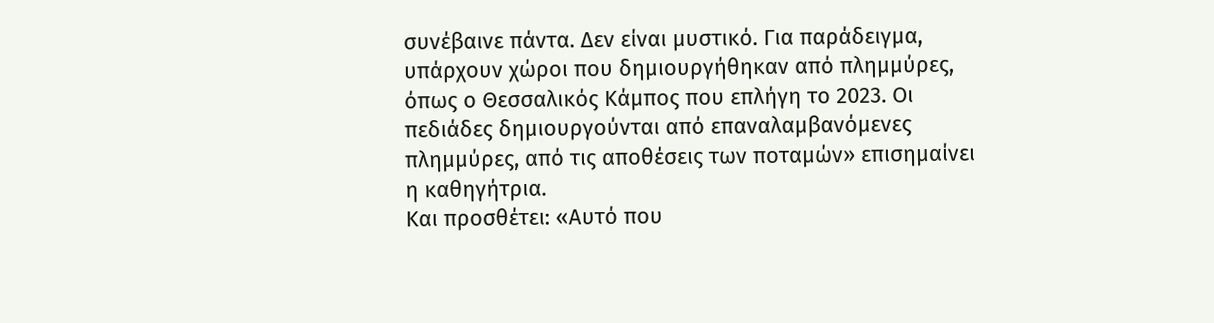συνέβαινε πάντα. Δεν είναι μυστικό. Για παράδειγμα, υπάρχουν χώροι που δημιουργήθηκαν από πλημμύρες, όπως ο Θεσσαλικός Κάμπος που επλήγη το 2023. Οι πεδιάδες δημιουργούνται από επαναλαμβανόμενες πλημμύρες, από τις αποθέσεις των ποταμών» επισημαίνει η καθηγήτρια.
Και προσθέτει: «Αυτό που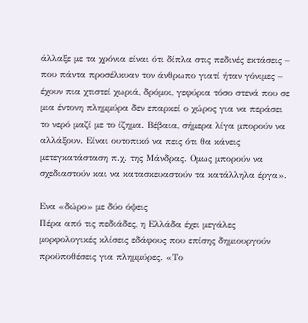άλλαξε με τα χρόνια είναι ότι δίπλα στις πεδινές εκτάσεις – που πάντα προσέλκυαν τον άνθρωπο γιατί ήταν γόνιμες – έχουν πια χτιστεί χωριά, δρόμοι, γεφύρια τόσο στενά που σε μια έντονη πλημμύρα δεν επαρκεί ο χώρος για να περάσει το νερό μαζί με το ίζημα. Βέβαια, σήμερα λίγα μπορούν να αλλάξουν. Είναι ουτοπικό να πεις ότι θα κάνεις μετεγκατάσταση π.χ. της Μάνδρας. Ομως μπορούν να σχεδιαστούν και να κατασκευαστούν τα κατάλληλα έργα».

Ενα «δώρο» με δύο όψεις
Πέρα από τις πεδιάδες, η Ελλάδα έχει μεγάλες μορφολογικές κλίσεις εδάφους που επίσης δημιουργούν προϋποθέσεις για πλημμύρες. «Το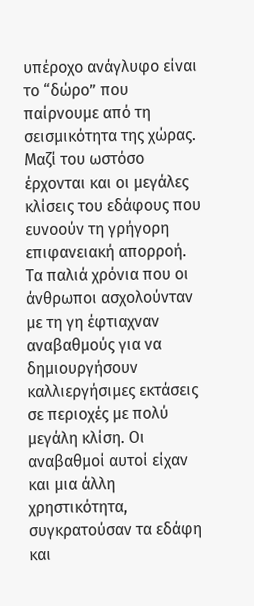υπέροχο ανάγλυφο είναι το “δώρο” που παίρνουμε από τη σεισμικότητα της χώρας. Μαζί του ωστόσο έρχονται και οι μεγάλες κλίσεις του εδάφους που ευνοούν τη γρήγορη επιφανειακή απορροή. Τα παλιά χρόνια που οι άνθρωποι ασχολούνταν με τη γη έφτιαχναν αναβαθμούς για να δημιουργήσουν καλλιεργήσιμες εκτάσεις σε περιοχές με πολύ μεγάλη κλίση. Οι αναβαθμοί αυτοί είχαν και μια άλλη χρηστικότητα, συγκρατούσαν τα εδάφη και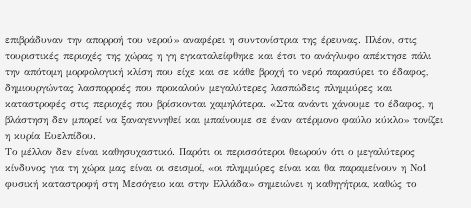επιβράδυναν την απορροή του νερού» αναφέρει η συντονίστρια της έρευνας. Πλέον, στις τουριστικές περιοχές της χώρας η γη εγκαταλείφθηκε και έτσι το ανάγλυφο απέκτησε πάλι την απότομη μορφολογική κλίση που είχε και σε κάθε βροχή το νερό παρασύρει το έδαφος, δημιουργώντας λασπορροές που προκαλούν μεγαλύτερες λασπώδεις πλημμύρες και καταστροφές στις περιοχές που βρίσκονται χαμηλότερα. «Στα ανάντι χάνουμε το έδαφος, η βλάστηση δεν μπορεί να ξαναγεννηθεί και μπαίνουμε σε έναν ατέρμονο φαύλο κύκλο» τονίζει η κυρία Ευελπίδου.
Το μέλλον δεν είναι καθησυχαστικό. Παρότι οι περισσότεροι θεωρούν ότι ο μεγαλύτερος κίνδυνος για τη χώρα μας είναι οι σεισμοί, «οι πλημμύρες είναι και θα παραμείνουν η Νο1 φυσική καταστροφή στη Μεσόγειο και στην Ελλάδα» σημειώνει η καθηγήτρια, καθώς το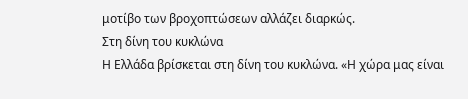μοτίβο των βροχοπτώσεων αλλάζει διαρκώς.
Στη δίνη του κυκλώνα
Η Ελλάδα βρίσκεται στη δίνη του κυκλώνα. «Η χώρα μας είναι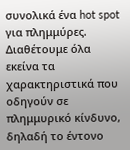συνολικά ένα hot spot για πλημμύρες. Διαθέτουμε όλα εκείνα τα χαρακτηριστικά που οδηγούν σε πλημμυρικό κίνδυνο, δηλαδή το έντονο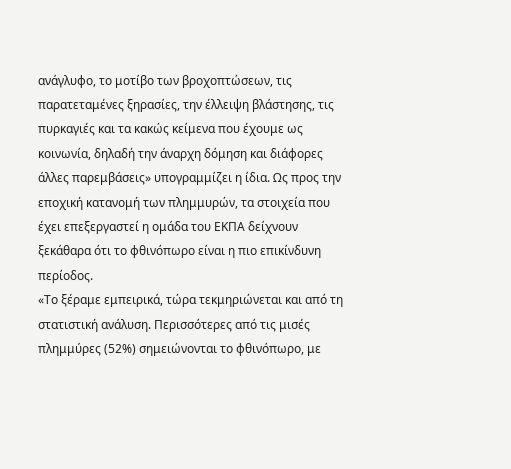ανάγλυφο, το μοτίβο των βροχοπτώσεων, τις παρατεταμένες ξηρασίες, την έλλειψη βλάστησης, τις πυρκαγιές και τα κακώς κείμενα που έχουμε ως κοινωνία, δηλαδή την άναρχη δόμηση και διάφορες άλλες παρεμβάσεις» υπογραμμίζει η ίδια. Ως προς την εποχική κατανομή των πλημμυρών, τα στοιχεία που έχει επεξεργαστεί η ομάδα του ΕΚΠΑ δείχνουν ξεκάθαρα ότι το φθινόπωρο είναι η πιο επικίνδυνη περίοδος.
«Το ξέραμε εμπειρικά, τώρα τεκμηριώνεται και από τη στατιστική ανάλυση. Περισσότερες από τις μισές πλημμύρες (52%) σημειώνονται το φθινόπωρο, με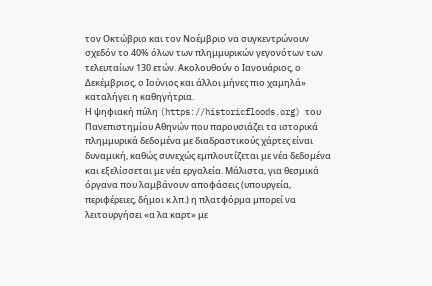τον Οκτώβριο και τον Νοέμβριο να συγκεντρώνουν σχεδόν το 40% όλων των πλημμυρικών γεγονότων των τελευταίων 130 ετών. Ακολουθούν ο Ιανουάριος, ο Δεκέμβριος, ο Ιούνιος και άλλοι μήνες πιο χαμηλά» καταλήγει η καθηγήτρια.
Η ψηφιακή πύλη (https://historicfloods.org) του Πανεπιστημίου Αθηνών που παρουσιάζει τα ιστορικά πλημμυρικά δεδομένα με διαδραστικούς χάρτες είναι δυναμική, καθώς συνεχώς εμπλουτίζεται με νέα δεδομένα και εξελίσσεται με νέα εργαλεία. Μάλιστα, για θεσμικά όργανα που λαμβάνουν αποφάσεις (υπουργεία, περιφέρειες, δήμοι κ.λπ.) η πλατφόρμα μπορεί να λειτουργήσει «α λα καρτ» με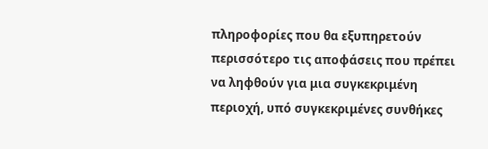πληροφορίες που θα εξυπηρετούν περισσότερο τις αποφάσεις που πρέπει να ληφθούν για μια συγκεκριμένη περιοχή, υπό συγκεκριμένες συνθήκες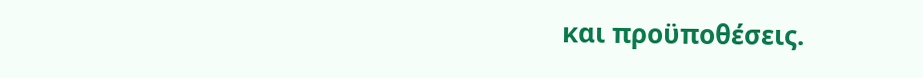και προϋποθέσεις.